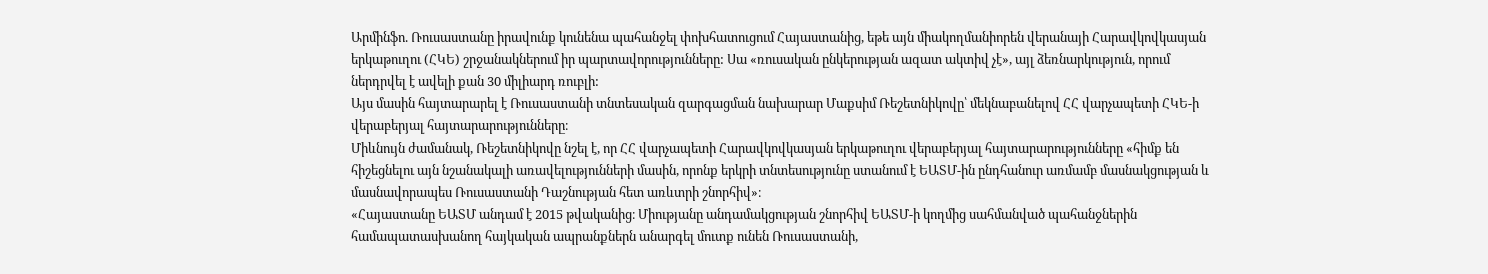Արմինֆո. Ռուսաստանը իրավունք կունենա պահանջել փոխհատուցում Հայաստանից, եթե այն միակողմանիորեն վերանայի Հարավկովկասյան երկաթուղու (ՀԿԵ) շրջանակներում իր պարտավորությունները: Սա «ռուսական ընկերության ազատ ակտիվ չէ», այլ ձեռնարկություն, որում ներդրվել է ավելի քան 30 միլիարդ ռուբլի:
Այս մասին հայտարարել է Ռուսաստանի տնտեսական զարգացման նախարար Մաքսիմ Ռեշետնիկովը՝ մեկնաբանելով ՀՀ վարչապետի ՀԿԵ-ի վերաբերյալ հայտարարությունները։
Միևնույն ժամանակ, Ռեշետնիկովը նշել է, որ ՀՀ վարչապետի Հարավկովկասյան երկաթուղու վերաբերյալ հայտարարությունները «հիմք են հիշեցնելու այն նշանակալի առավելությունների մասին, որոնք երկրի տնտեսությունը ստանում է ԵԱՏՄ-ին ընդհանուր առմամբ մասնակցության և մասնավորապես Ռուսաստանի Դաշնության հետ առևտրի շնորհիվ»։
«Հայաստանը ԵԱՏՄ անդամ է 2015 թվականից։ Միությանը անդամակցության շնորհիվ ԵԱՏՄ-ի կողմից սահմանված պահանջներին համապատասխանող հայկական ապրանքներն անարգել մուտք ունեն Ռուսաստանի,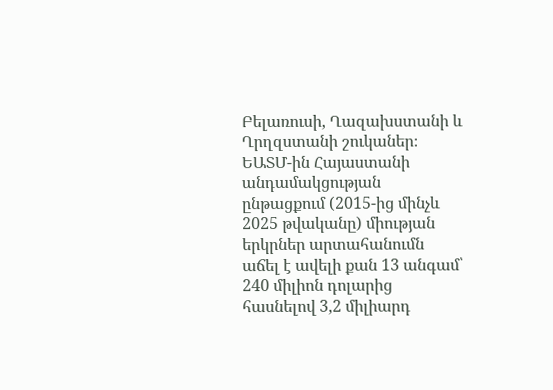Բելառուսի, Ղազախստանի և Ղրղզստանի շուկաներ։ ԵԱՏՄ-ին Հայաստանի անդամակցության ընթացքում (2015-ից մինչև 2025 թվականը) միության երկրներ արտահանումն աճել է ավելի քան 13 անգամ՝ 240 միլիոն դոլարից հասնելով 3,2 միլիարդ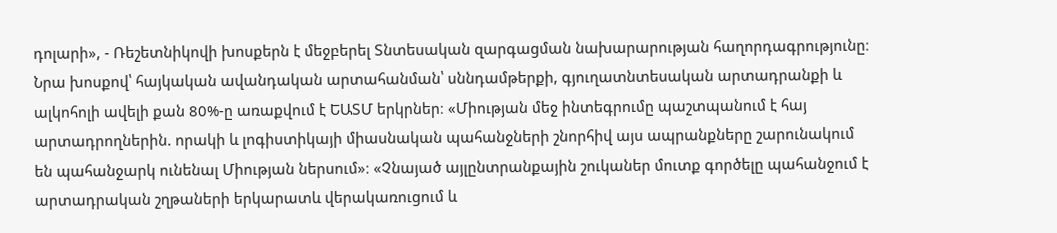դոլարի», - Ռեշետնիկովի խոսքերն է մեջբերել Տնտեսական զարգացման նախարարության հաղորդագրությունը։ Նրա խոսքով՝ հայկական ավանդական արտահանման՝ սննդամթերքի, գյուղատնտեսական արտադրանքի և ալկոհոլի ավելի քան 80%-ը առաքվում է ԵԱՏՄ երկրներ։ «Միության մեջ ինտեգրումը պաշտպանում է հայ արտադրողներին. որակի և լոգիստիկայի միասնական պահանջների շնորհիվ այս ապրանքները շարունակում են պահանջարկ ունենալ Միության ներսում»։ «Չնայած այլընտրանքային շուկաներ մուտք գործելը պահանջում է արտադրական շղթաների երկարատև վերակառուցում և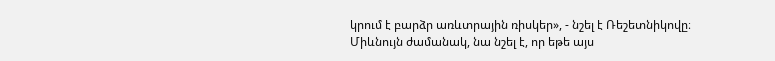կրում է բարձր առևտրային ռիսկեր», - նշել է Ռեշետնիկովը։
Միևնույն ժամանակ, նա նշել է, որ եթե այս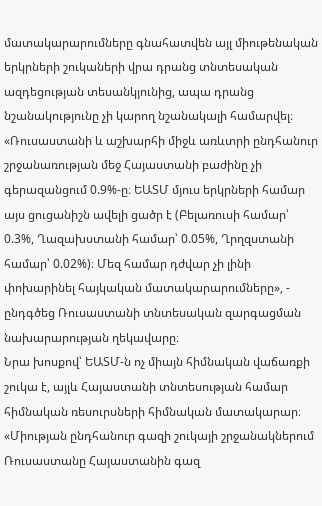մատակարարումները գնահատվեն այլ միութենական երկրների շուկաների վրա դրանց տնտեսական ազդեցության տեսանկյունից, ապա դրանց նշանակությունը չի կարող նշանակալի համարվել։ «Ռուսաստանի և աշխարհի միջև առևտրի ընդհանուր շրջանառության մեջ Հայաստանի բաժինը չի գերազանցում 0.9%-ը։ ԵԱՏՄ մյուս երկրների համար այս ցուցանիշն ավելի ցածր է (Բելառուսի համար՝ 0.3%, Ղազախստանի համար՝ 0.05%, Ղրղզստանի համար՝ 0.02%)։ Մեզ համար դժվար չի լինի փոխարինել հայկական մատակարարումները», - ընդգծեց Ռուսաստանի տնտեսական զարգացման նախարարության ղեկավարը։
Նրա խոսքով՝ ԵԱՏՄ-ն ոչ միայն հիմնական վաճառքի շուկա է, այլև Հայաստանի տնտեսության համար հիմնական ռեսուրսների հիմնական մատակարար։
«Միության ընդհանուր գազի շուկայի շրջանակներում Ռուսաստանը Հայաստանին գազ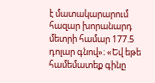է մատակարարում հազար խորանարդ մետրի համար 177.5 դոլար գնով»։ «Եվ եթե համեմատեք գինը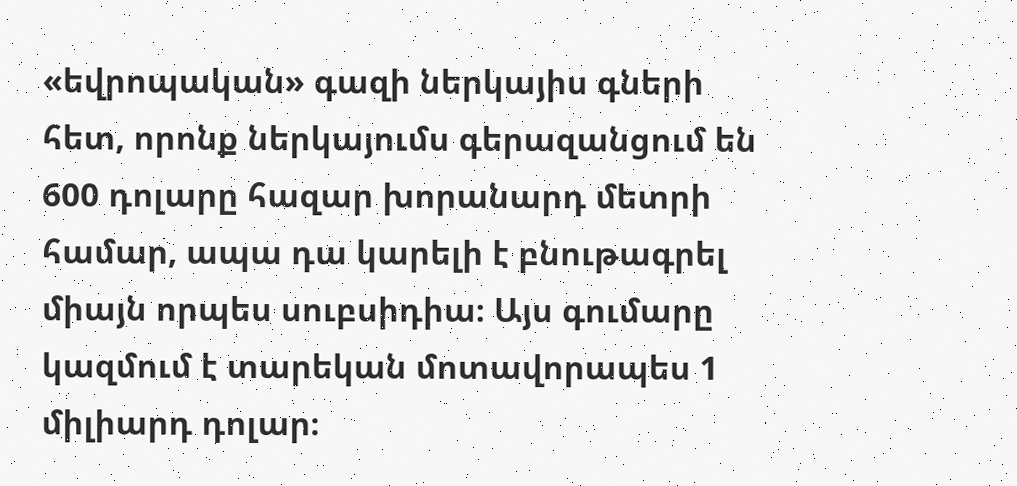«եվրոպական» գազի ներկայիս գների հետ, որոնք ներկայումս գերազանցում են 600 դոլարը հազար խորանարդ մետրի համար, ապա դա կարելի է բնութագրել միայն որպես սուբսիդիա։ Այս գումարը կազմում է տարեկան մոտավորապես 1 միլիարդ դոլար։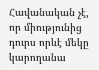Հավանական չէ, որ միությունից դուրս որևէ մեկը կարողանա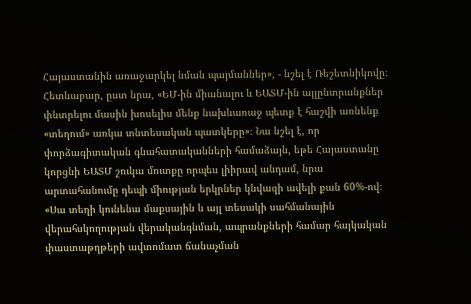Հայաստանին առաջարկել նման պայմաններ», - նշել է Ռեշետնիկովը։
Հետևաբար, ըստ նրա, «ԵՄ-ին միանալու և ԵԱՏՄ-ին այլընտրանքներ փնտրելու մասին խոսելիս մենք նախևառաջ պետք է հաշվի առնենք «տեղում» առկա տնտեսական պատկերը»։ Նա նշել է, որ փորձագիտական գնահատականների համաձայն, եթե Հայաստանը կորցնի ԵԱՏՄ շուկա մուտքը որպես լիիրավ անդամ, նրա արտահանումը դեպի միության երկրներ կնվազի ավելի քան 60%-ով։ «Սա տեղի կունենա մաքսային և այլ տեսակի սահմանային վերահսկողության վերականգնման, ապրանքների համար հայկական փաստաթղթերի ավտոմատ ճանաչման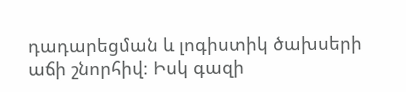դադարեցման և լոգիստիկ ծախսերի աճի շնորհիվ։ Իսկ գազի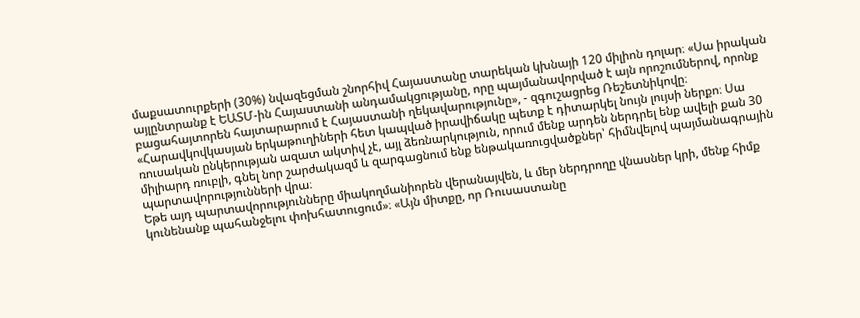մաքսատուրքերի (30%) նվազեցման շնորհիվ Հայաստանը տարեկան կխնայի 120 միլիոն դոլար։ «Սա իրական այլընտրանք է ԵԱՏՄ-ին Հայաստանի անդամակցությանը, որը պայմանավորված է այն որոշումներով, որոնք բացահայտորեն հայտարարում է Հայաստանի ղեկավարությունը», - զգուշացրեց Ռեշետնիկովը։
«Հարավկովկասյան երկաթուղիների հետ կապված իրավիճակը պետք է դիտարկել նույն լույսի ներքո։ Սա ռուսական ընկերության ազատ ակտիվ չէ, այլ ձեռնարկություն, որում մենք արդեն ներդրել ենք ավելի քան 30 միլիարդ ռուբլի, գնել նոր շարժակազմ և զարգացնում ենք ենթակառուցվածքներ՝ հիմնվելով պայմանագրային պարտավորությունների վրա։
Եթե այդ պարտավորությունները միակողմանիորեն վերանայվեն, և մեր ներդրողը վնասներ կրի, մենք հիմք կունենանք պահանջելու փոխհատուցում»։ «Այն միտքը, որ Ռուսաստանը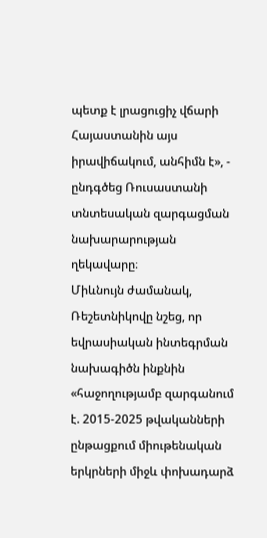պետք է լրացուցիչ վճարի Հայաստանին այս իրավիճակում, անհիմն է», - ընդգծեց Ռուսաստանի տնտեսական զարգացման նախարարության ղեկավարը։
Միևնույն ժամանակ, Ռեշետնիկովը նշեց, որ եվրասիական ինտեգրման նախագիծն ինքնին «հաջողությամբ զարգանում է. 2015-2025 թվականների ընթացքում միութենական երկրների միջև փոխադարձ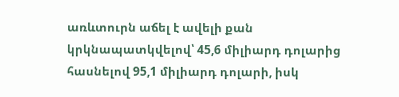առևտուրն աճել է ավելի քան կրկնապատկվելով՝ 45,6 միլիարդ դոլարից հասնելով 95,1 միլիարդ դոլարի, իսկ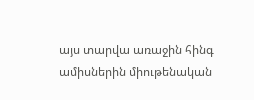այս տարվա առաջին հինգ ամիսներին միութենական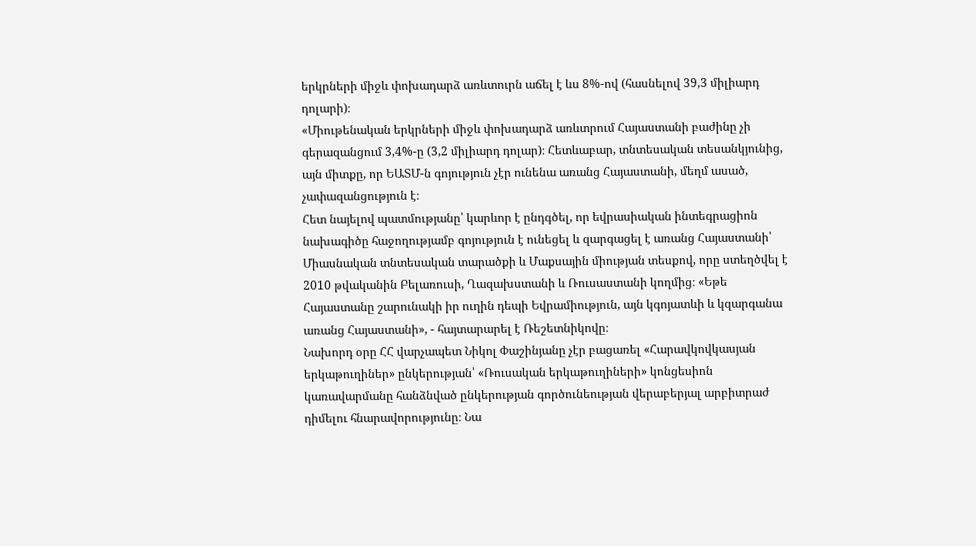երկրների միջև փոխադարձ առևտուրն աճել է ևս 8%-ով (հասնելով 39,3 միլիարդ դոլարի)։
«Միութենական երկրների միջև փոխադարձ առևտրում Հայաստանի բաժինը չի գերազանցում 3,4%-ը (3,2 միլիարդ դոլար)։ Հետևաբար, տնտեսական տեսանկյունից, այն միտքը, որ ԵԱՏՄ-ն գոյություն չէր ունենա առանց Հայաստանի, մեղմ ասած, չափազանցություն է։
Հետ նայելով պատմությանը՝ կարևոր է ընդգծել, որ եվրասիական ինտեգրացիոն նախագիծը հաջողությամբ գոյություն է ունեցել և զարգացել է առանց Հայաստանի՝ Միասնական տնտեսական տարածքի և Մաքսային միության տեսքով, որը ստեղծվել է 2010 թվականին Բելառուսի, Ղազախստանի և Ռուսաստանի կողմից։ «Եթե Հայաստանը շարունակի իր ուղին դեպի Եվրամիություն, այն կգոյատևի և կզարգանա առանց Հայաստանի», - հայտարարել է Ռեշետնիկովը։
Նախորդ օրը ՀՀ վարչապետ Նիկոլ Փաշինյանը չէր բացառել «Հարավկովկասյան երկաթուղիներ» ընկերության՝ «Ռուսական երկաթուղիների» կոնցեսիոն կառավարմանը հանձնված ընկերության գործունեության վերաբերյալ արբիտրաժ դիմելու հնարավորությունը։ Նա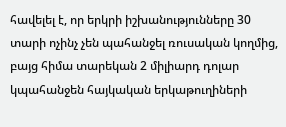հավելել է, որ երկրի իշխանությունները 30 տարի ոչինչ չեն պահանջել ռուսական կողմից, բայց հիմա տարեկան 2 միլիարդ դոլար կպահանջեն հայկական երկաթուղիների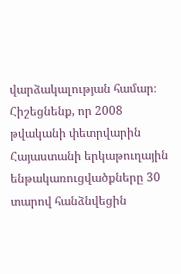վարձակալության համար։
Հիշեցնենք, որ 2008 թվականի փետրվարին Հայաստանի երկաթուղային ենթակառուցվածքները 30 տարով հանձնվեցին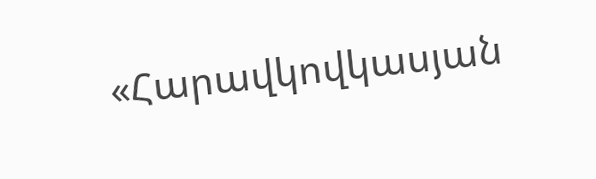«Հարավկովկասյան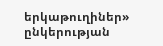երկաթուղիներ» ընկերության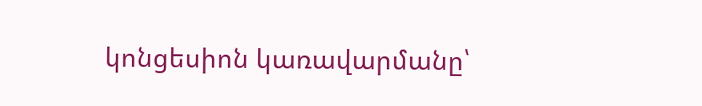կոնցեսիոն կառավարմանը՝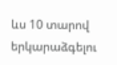ևս 10 տարով երկարաձգելու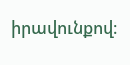իրավունքով։